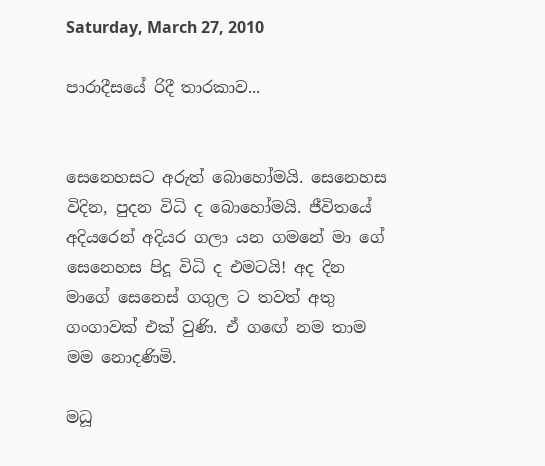Saturday, March 27, 2010

පාරාදීසයේ රිදී තාරකාව...


සෙනෙහසට අරුත් බොහෝමයි. සෙනෙහස විදින, පුදන විධි ද බොහෝමයි. ජීවිතයේ අදියරෙන් අදියර ගලා යන ගමනේ මා ගේ සෙනෙහස පිදූ විධි ද එමටයි! අද දින මාගේ සෙනෙස් ගගුල ට තවත් අතු ගංගාවක් එක් වුණි. ඒ ගඟේ නම තාම මම නොදණිමි.

මධූ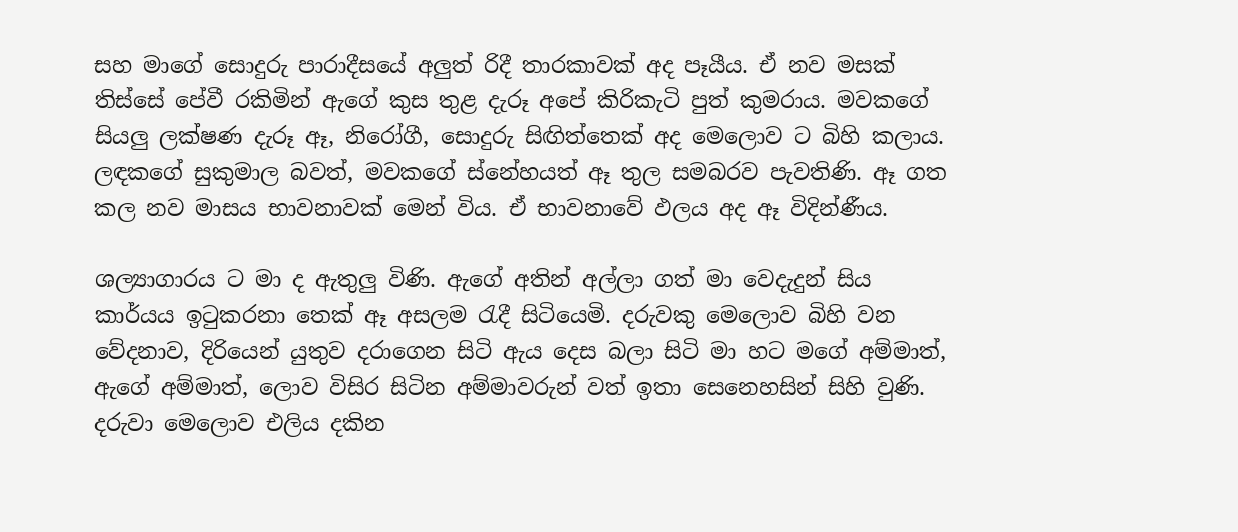සහ මාගේ සොදුරු පාරාදීසයේ අලුත් රිදී තාරකාවක් අද පෑයීය. ඒ නව මසක් තිස්සේ පේවී රකිමින් ඇගේ කුස තුළ දැරූ අපේ කිරිකැටි පුත් කුමරාය. මවකගේ සියලු ලක්ෂණ දැරූ ඈ, නිරෝගී, සොදුරු සිඟිත්තෙක් අද මෙලොව ට බිහි කලාය. ලඳකගේ සුකුමාල බවත්, මවකගේ ස්නේහයත් ඈ තුල සමබරව පැවතිණි. ඈ ගත කල නව මාසය භාවනාවක් මෙන් විය. ඒ භාවනාවේ ඵලය අද ඈ විදින්ණීය.

ශල්‍යාගාරය ට මා ද ඇතුලු විණි. ඇගේ අතින් අල්ලා ගත් මා වෙදැදුන් සිය කාර්යය ඉටුකරනා තෙක් ඈ අසලම රැදී සිටියෙමි. දරුවකු මෙලොව බිහි වන වේදනාව, දිරියෙන් යුතුව දරාගෙන සිටි ඇය දෙස බලා සිටි මා හට මගේ අම්මාත්, ඇගේ අම්මාත්, ලොව විසිර සිටින අම්මාවරුන් වත් ඉතා සෙනෙහසින් සිහි වුණි. දරුවා මෙලොව එලිය දකින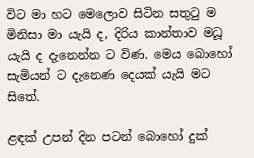විට මා හට මෙලොව සිටින සතුටු ම මිනිසා මා යැයි ද, දිරිය කාන්තාව මධූ යැයි ද දැනෙන්න ට විණ. මෙය බොහෝ සැමියන් ට දැනෙණ දෙයක් යැයි මට සිතේ.

ළඳක් උපන් දින පටන් බොහෝ දුක්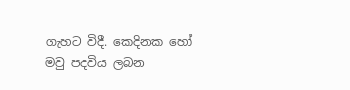ගැහට විදී. කෙදිනක හෝ මවු පදවිය ලබන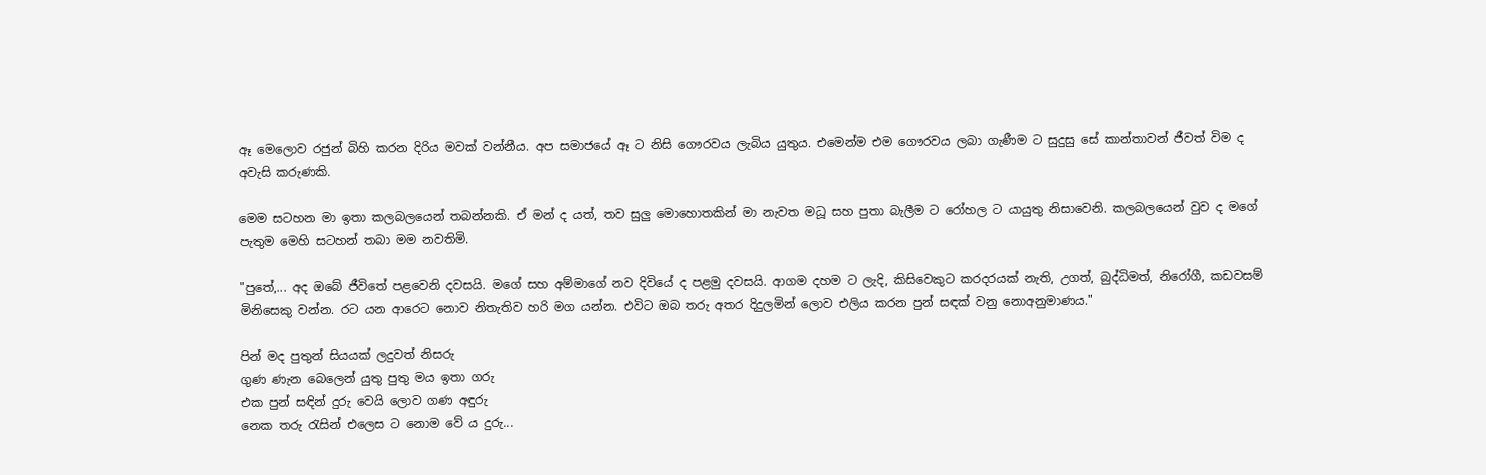ඈ මෙලොව රජුන් බිහි කරන දිරිය මවක් වන්නීය. අප සමාජයේ ඈ ට නිසි ගෞරවය ලැබිය යුතුය. එමෙන්ම එම ගෞරවය ලබා ගැණීම ට සුදුසු සේ කාන්තාවන් ජීවත් විම ද අවැසි කරුණකි.

මෙම සටහන මා ඉතා කලබලයෙන් තබන්නකි. ඒ මන් ද යත්, තව සුලු මොහොතකින් මා නැවත මධූ සහ පුතා බැලීම ට රෝහල ට යායුතු නිසාවෙනි. කලබලයෙන් වුව ද මගේ පැතුම මෙහි සටහන් තබා මම නවතිමි.

"පුතේ,... අද ඔබේ ජීවිතේ පළවෙනි දවසයි. මගේ සහ අම්මාගේ නව දිවියේ ද පළමු දවසයි. ආගම දහම ට ලැදි, කිසිවෙකුට කරදරයක් නැති, උගත්, බුද්ධිමත්, නිරෝගී, කඩවසම් මිනිසෙකු වන්න. රට යන ආරෙට නොව නිතැතිව හරි මග යන්න. එවිට ඔබ තරු අතර දිදුලමින් ලොව එලිය කරන පුන් සඳක් වනු නොඅනුමාණය."

පින් මද පුතුන් සියයක් ලදුවත් නිසරු
ගුණ ණැන බෙලෙන් යුතු පුතු මය ඉතා ගරු
එක පුන් සඳින් දුරු වෙයි ලොව ගණ අඳුරු
නෙක තරු රැසින් එලෙස ට නොම වේ ය දුරු...